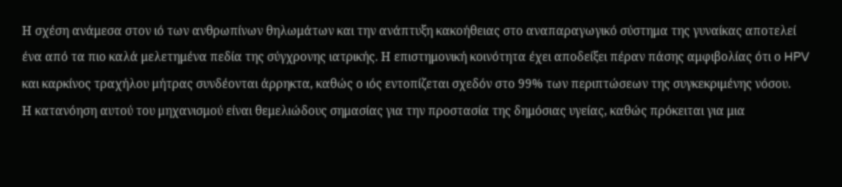Η σχέση ανάμεσα στον ιό των ανθρωπίνων θηλωμάτων και την ανάπτυξη κακοήθειας στο αναπαραγωγικό σύστημα της γυναίκας αποτελεί ένα από τα πιο καλά μελετημένα πεδία της σύγχρονης ιατρικής. Η επιστημονική κοινότητα έχει αποδείξει πέραν πάσης αμφιβολίας ότι ο HPV και καρκίνος τραχήλου μήτρας συνδέονται άρρηκτα, καθώς ο ιός εντοπίζεται σχεδόν στο 99% των περιπτώσεων της συγκεκριμένης νόσου.
Η κατανόηση αυτού του μηχανισμού είναι θεμελιώδους σημασίας για την προστασία της δημόσιας υγείας, καθώς πρόκειται για μια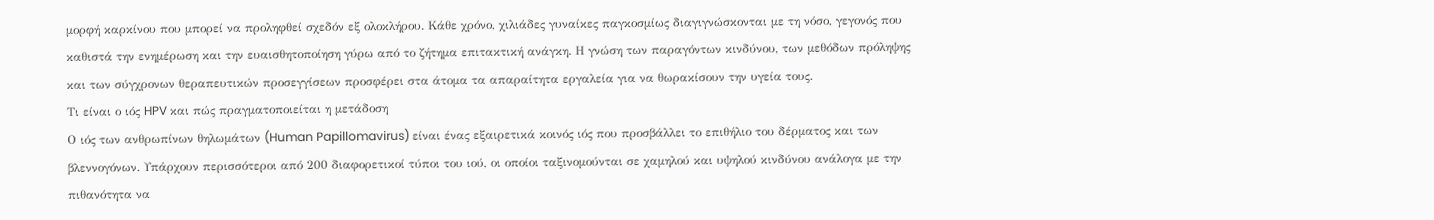μορφή καρκίνου που μπορεί να προληφθεί σχεδόν εξ ολοκλήρου. Κάθε χρόνο, χιλιάδες γυναίκες παγκοσμίως διαγιγνώσκονται με τη νόσο, γεγονός που καθιστά την ενημέρωση και την ευαισθητοποίηση γύρω από το ζήτημα επιτακτική ανάγκη. Η γνώση των παραγόντων κινδύνου, των μεθόδων πρόληψης και των σύγχρονων θεραπευτικών προσεγγίσεων προσφέρει στα άτομα τα απαραίτητα εργαλεία για να θωρακίσουν την υγεία τους.
Τι είναι ο ιός HPV και πώς πραγματοποιείται η μετάδοση
Ο ιός των ανθρωπίνων θηλωμάτων (Human Papillomavirus) είναι ένας εξαιρετικά κοινός ιός που προσβάλλει το επιθήλιο του δέρματος και των βλεννογόνων. Υπάρχουν περισσότεροι από 200 διαφορετικοί τύποι του ιού, οι οποίοι ταξινομούνται σε χαμηλού και υψηλού κινδύνου ανάλογα με την πιθανότητα να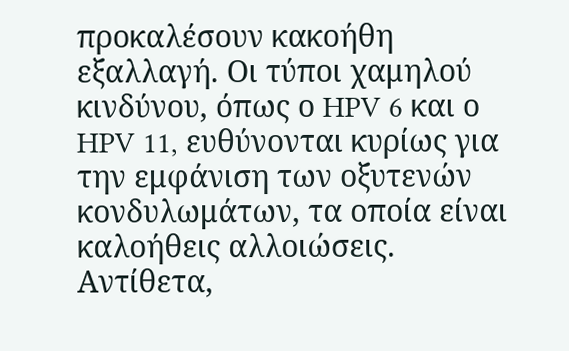προκαλέσουν κακοήθη εξαλλαγή. Οι τύποι χαμηλού κινδύνου, όπως ο HPV 6 και ο HPV 11, ευθύνονται κυρίως για την εμφάνιση των οξυτενών κονδυλωμάτων, τα οποία είναι καλοήθεις αλλοιώσεις. Αντίθετα,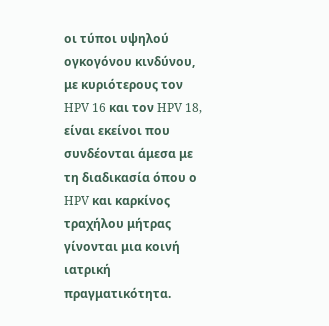οι τύποι υψηλού ογκογόνου κινδύνου, με κυριότερους τον HPV 16 και τον HPV 18, είναι εκείνοι που συνδέονται άμεσα με τη διαδικασία όπου ο HPV και καρκίνος τραχήλου μήτρας γίνονται μια κοινή ιατρική πραγματικότητα.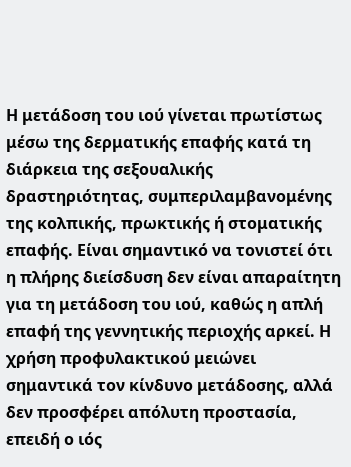Η μετάδοση του ιού γίνεται πρωτίστως μέσω της δερματικής επαφής κατά τη διάρκεια της σεξουαλικής δραστηριότητας, συμπεριλαμβανομένης της κολπικής, πρωκτικής ή στοματικής επαφής. Είναι σημαντικό να τονιστεί ότι η πλήρης διείσδυση δεν είναι απαραίτητη για τη μετάδοση του ιού, καθώς η απλή επαφή της γεννητικής περιοχής αρκεί. Η χρήση προφυλακτικού μειώνει σημαντικά τον κίνδυνο μετάδοσης, αλλά δεν προσφέρει απόλυτη προστασία, επειδή ο ιός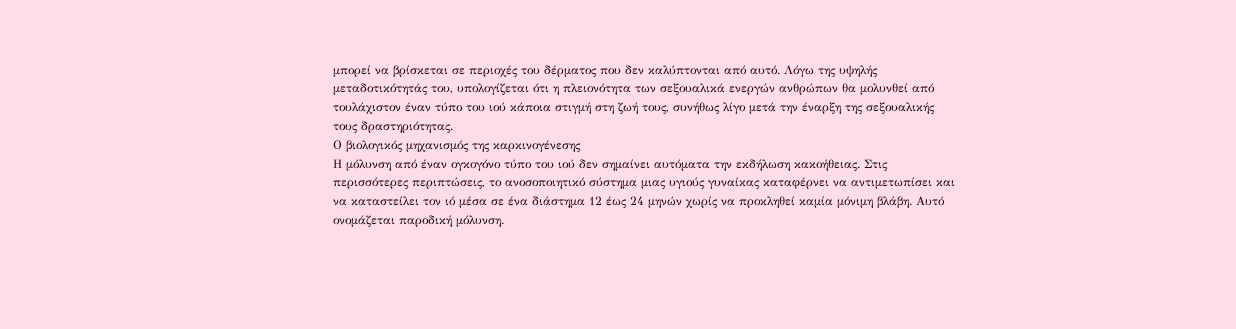μπορεί να βρίσκεται σε περιοχές του δέρματος που δεν καλύπτονται από αυτό. Λόγω της υψηλής μεταδοτικότητάς του, υπολογίζεται ότι η πλειονότητα των σεξουαλικά ενεργών ανθρώπων θα μολυνθεί από τουλάχιστον έναν τύπο του ιού κάποια στιγμή στη ζωή τους, συνήθως λίγο μετά την έναρξη της σεξουαλικής τους δραστηριότητας.
Ο βιολογικός μηχανισμός της καρκινογένεσης
Η μόλυνση από έναν ογκογόνο τύπο του ιού δεν σημαίνει αυτόματα την εκδήλωση κακοήθειας. Στις περισσότερες περιπτώσεις, το ανοσοποιητικό σύστημα μιας υγιούς γυναίκας καταφέρνει να αντιμετωπίσει και να καταστείλει τον ιό μέσα σε ένα διάστημα 12 έως 24 μηνών χωρίς να προκληθεί καμία μόνιμη βλάβη. Αυτό ονομάζεται παροδική μόλυνση.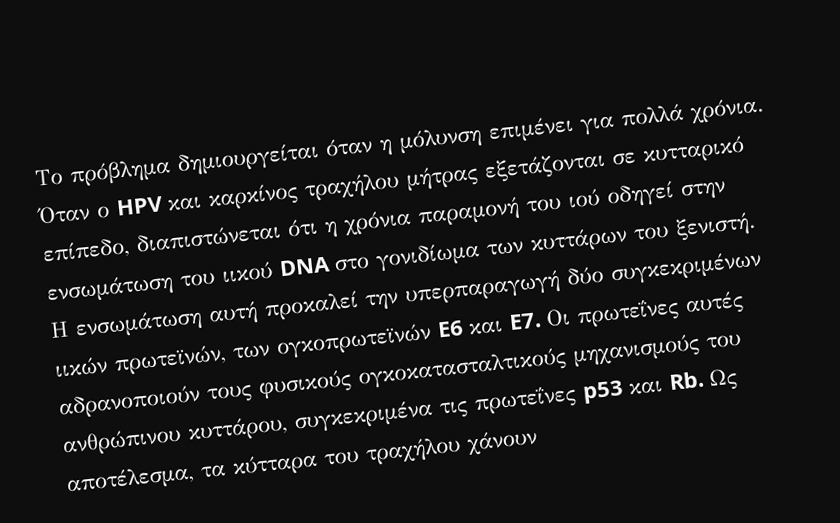Το πρόβλημα δημιουργείται όταν η μόλυνση επιμένει για πολλά χρόνια. Όταν ο HPV και καρκίνος τραχήλου μήτρας εξετάζονται σε κυτταρικό επίπεδο, διαπιστώνεται ότι η χρόνια παραμονή του ιού οδηγεί στην ενσωμάτωση του ιικού DNA στο γονιδίωμα των κυττάρων του ξενιστή.
Η ενσωμάτωση αυτή προκαλεί την υπερπαραγωγή δύο συγκεκριμένων ιικών πρωτεϊνών, των ογκοπρωτεϊνών E6 και E7. Οι πρωτεΐνες αυτές αδρανοποιούν τους φυσικούς ογκοκατασταλτικούς μηχανισμούς του ανθρώπινου κυττάρου, συγκεκριμένα τις πρωτεΐνες p53 και Rb. Ως αποτέλεσμα, τα κύτταρα του τραχήλου χάνουν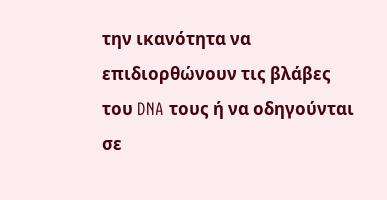την ικανότητα να επιδιορθώνουν τις βλάβες του DNA τους ή να οδηγούνται σε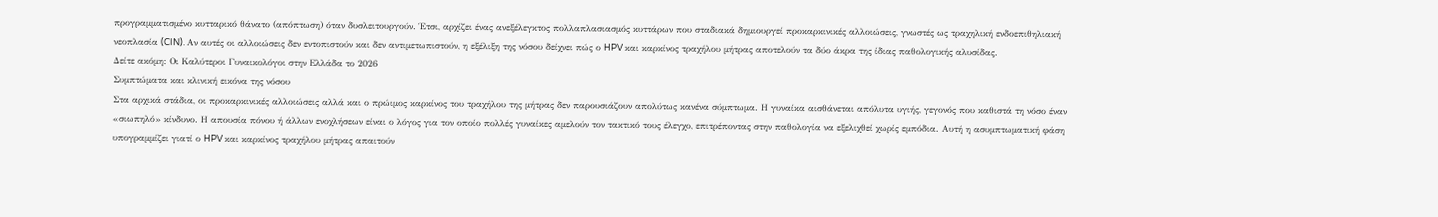προγραμματισμένο κυτταρικό θάνατο (απόπτωση) όταν δυσλειτουργούν. Έτσι, αρχίζει ένας ανεξέλεγκτος πολλαπλασιασμός κυττάρων που σταδιακά δημιουργεί προκαρκινικές αλλοιώσεις, γνωστές ως τραχηλική ενδοεπιθηλιακή νεοπλασία (CIN). Αν αυτές οι αλλοιώσεις δεν εντοπιστούν και δεν αντιμετωπιστούν, η εξέλιξη της νόσου δείχνει πώς ο HPV και καρκίνος τραχήλου μήτρας αποτελούν τα δύο άκρα της ίδιας παθολογικής αλυσίδας.
Δείτε ακόμη: Οι Καλύτεροι Γυναικολόγοι στην Ελλάδα το 2026
Συμπτώματα και κλινική εικόνα της νόσου
Στα αρχικά στάδια, οι προκαρκινικές αλλοιώσεις αλλά και ο πρώιμος καρκίνος του τραχήλου της μήτρας δεν παρουσιάζουν απολύτως κανένα σύμπτωμα. Η γυναίκα αισθάνεται απόλυτα υγιής, γεγονός που καθιστά τη νόσο έναν «σιωπηλό» κίνδυνο. Η απουσία πόνου ή άλλων ενοχλήσεων είναι ο λόγος για τον οποίο πολλές γυναίκες αμελούν τον τακτικό τους έλεγχο, επιτρέποντας στην παθολογία να εξελιχθεί χωρίς εμπόδια. Αυτή η ασυμπτωματική φάση υπογραμμίζει γιατί ο HPV και καρκίνος τραχήλου μήτρας απαιτούν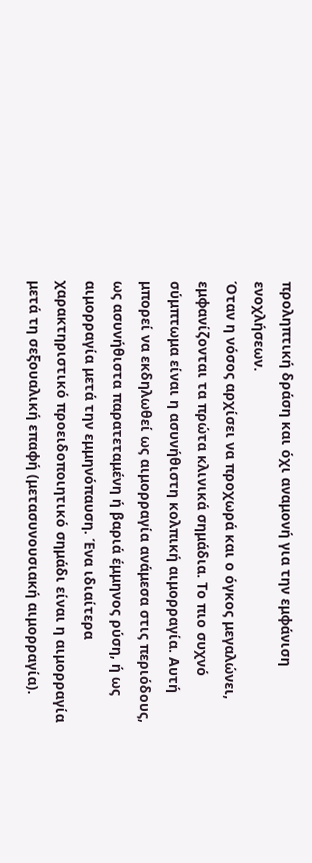προληπτική δράση και όχι αναμονή για την εμφάνιση ενοχλήσεων.
Όταν η νόσος αρχίσει να προχωρά και ο όγκος μεγαλώνει, εμφανίζονται τα πρώτα κλινικά σημάδια. Το πιο συχνό σύμπτωμα είναι η ασυνήθιστη κολπική αιμορραγία. Αυτή μπορεί να εκδηλωθεί ως αιμορραγία ανάμεσα στις περιόδους, ως ασυνήθιστα παρατεταμένη ή βαριά έμμηνος ρύση, ή ως αιμορραγία μετά την εμμηνόπαυση. Ένα ιδιαίτερα χαρακτηριστικό προειδοποιητικό σημάδι είναι η αιμορραγία μετά τη σεξουαλική επαφή (μετασυνουσιακή αιμορραγία).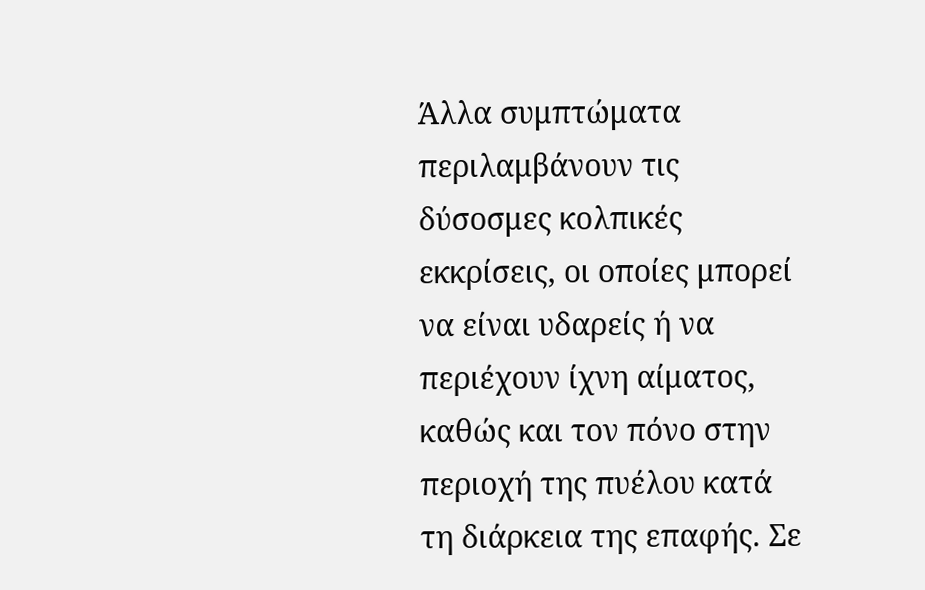Άλλα συμπτώματα περιλαμβάνουν τις δύσοσμες κολπικές εκκρίσεις, οι οποίες μπορεί να είναι υδαρείς ή να περιέχουν ίχνη αίματος, καθώς και τον πόνο στην περιοχή της πυέλου κατά τη διάρκεια της επαφής. Σε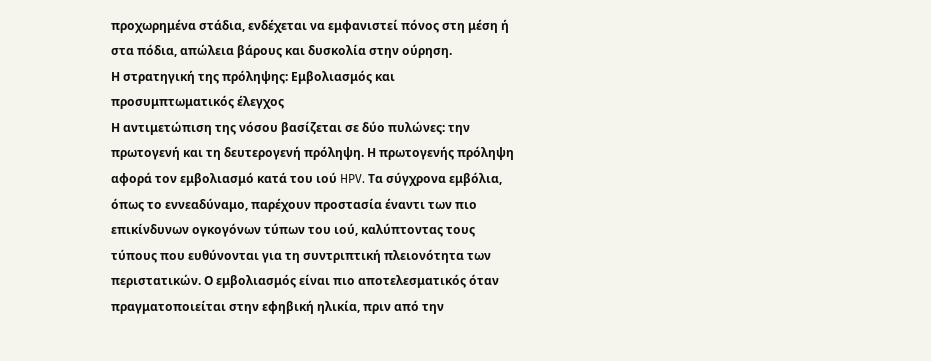προχωρημένα στάδια, ενδέχεται να εμφανιστεί πόνος στη μέση ή στα πόδια, απώλεια βάρους και δυσκολία στην ούρηση.
Η στρατηγική της πρόληψης: Εμβολιασμός και προσυμπτωματικός έλεγχος
Η αντιμετώπιση της νόσου βασίζεται σε δύο πυλώνες: την πρωτογενή και τη δευτερογενή πρόληψη. Η πρωτογενής πρόληψη αφορά τον εμβολιασμό κατά του ιού HPV. Τα σύγχρονα εμβόλια, όπως το εννεαδύναμο, παρέχουν προστασία έναντι των πιο επικίνδυνων ογκογόνων τύπων του ιού, καλύπτοντας τους τύπους που ευθύνονται για τη συντριπτική πλειονότητα των περιστατικών. Ο εμβολιασμός είναι πιο αποτελεσματικός όταν πραγματοποιείται στην εφηβική ηλικία, πριν από την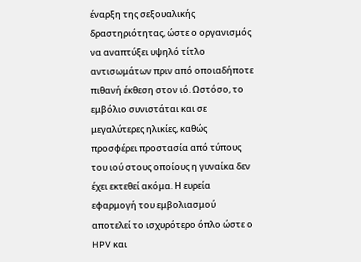έναρξη της σεξουαλικής δραστηριότητας, ώστε ο οργανισμός να αναπτύξει υψηλό τίτλο αντισωμάτων πριν από οποιαδήποτε πιθανή έκθεση στον ιό. Ωστόσο, το εμβόλιο συνιστάται και σε μεγαλύτερες ηλικίες, καθώς προσφέρει προστασία από τύπους του ιού στους οποίους η γυναίκα δεν έχει εκτεθεί ακόμα. Η ευρεία εφαρμογή του εμβολιασμού αποτελεί το ισχυρότερο όπλο ώστε ο HPV και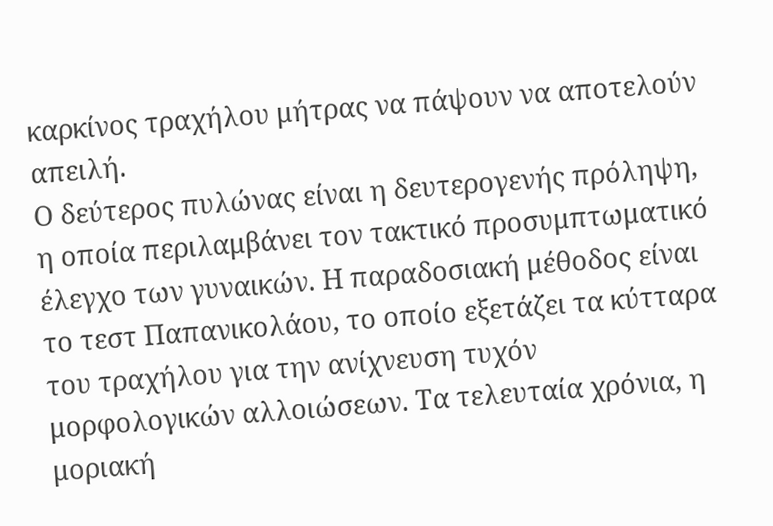καρκίνος τραχήλου μήτρας να πάψουν να αποτελούν απειλή.
Ο δεύτερος πυλώνας είναι η δευτερογενής πρόληψη, η οποία περιλαμβάνει τον τακτικό προσυμπτωματικό έλεγχο των γυναικών. Η παραδοσιακή μέθοδος είναι το τεστ Παπανικολάου, το οποίο εξετάζει τα κύτταρα του τραχήλου για την ανίχνευση τυχόν μορφολογικών αλλοιώσεων. Τα τελευταία χρόνια, η μοριακή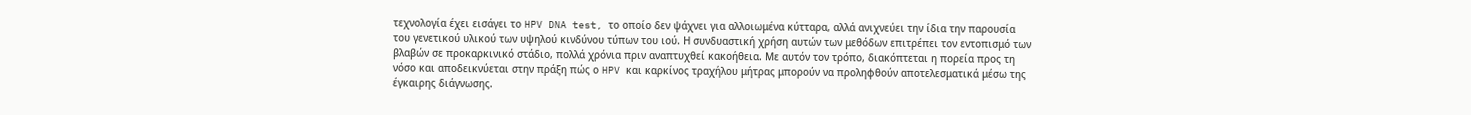τεχνολογία έχει εισάγει το HPV DNA test, το οποίο δεν ψάχνει για αλλοιωμένα κύτταρα, αλλά ανιχνεύει την ίδια την παρουσία του γενετικού υλικού των υψηλού κινδύνου τύπων του ιού. Η συνδυαστική χρήση αυτών των μεθόδων επιτρέπει τον εντοπισμό των βλαβών σε προκαρκινικό στάδιο, πολλά χρόνια πριν αναπτυχθεί κακοήθεια. Με αυτόν τον τρόπο, διακόπτεται η πορεία προς τη νόσο και αποδεικνύεται στην πράξη πώς ο HPV και καρκίνος τραχήλου μήτρας μπορούν να προληφθούν αποτελεσματικά μέσω της έγκαιρης διάγνωσης.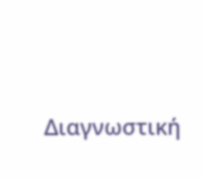Διαγνωστική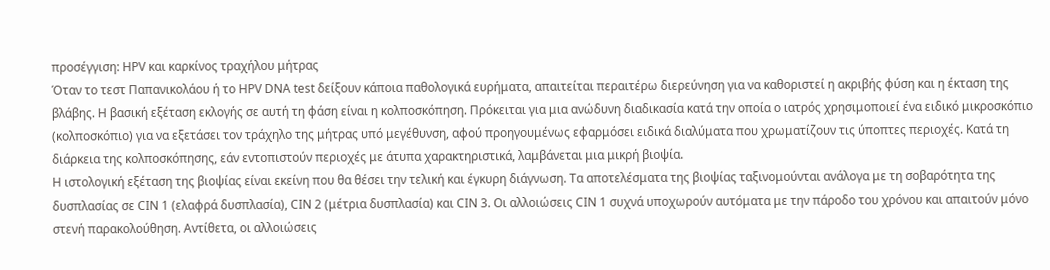προσέγγιση: HPV και καρκίνος τραχήλου μήτρας
Όταν το τεστ Παπανικολάου ή το HPV DNA test δείξουν κάποια παθολογικά ευρήματα, απαιτείται περαιτέρω διερεύνηση για να καθοριστεί η ακριβής φύση και η έκταση της βλάβης. Η βασική εξέταση εκλογής σε αυτή τη φάση είναι η κολποσκόπηση. Πρόκειται για μια ανώδυνη διαδικασία κατά την οποία ο ιατρός χρησιμοποιεί ένα ειδικό μικροσκόπιο (κολποσκόπιο) για να εξετάσει τον τράχηλο της μήτρας υπό μεγέθυνση, αφού προηγουμένως εφαρμόσει ειδικά διαλύματα που χρωματίζουν τις ύποπτες περιοχές. Κατά τη διάρκεια της κολποσκόπησης, εάν εντοπιστούν περιοχές με άτυπα χαρακτηριστικά, λαμβάνεται μια μικρή βιοψία.
Η ιστολογική εξέταση της βιοψίας είναι εκείνη που θα θέσει την τελική και έγκυρη διάγνωση. Τα αποτελέσματα της βιοψίας ταξινομούνται ανάλογα με τη σοβαρότητα της δυσπλασίας σε CIN 1 (ελαφρά δυσπλασία), CIN 2 (μέτρια δυσπλασία) και CIN 3. Οι αλλοιώσεις CIN 1 συχνά υποχωρούν αυτόματα με την πάροδο του χρόνου και απαιτούν μόνο στενή παρακολούθηση. Αντίθετα, οι αλλοιώσεις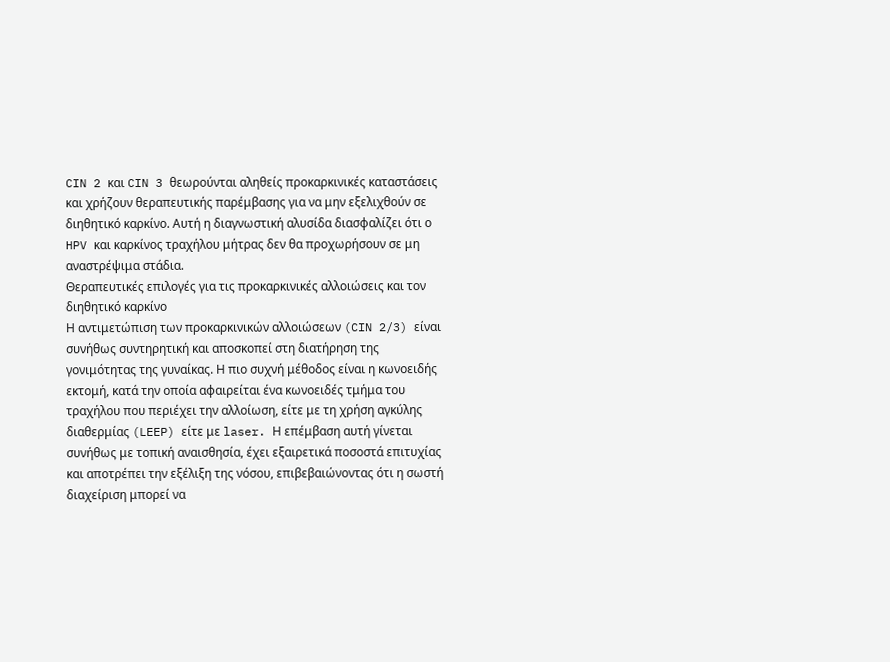CIN 2 και CIN 3 θεωρούνται αληθείς προκαρκινικές καταστάσεις και χρήζουν θεραπευτικής παρέμβασης για να μην εξελιχθούν σε διηθητικό καρκίνο. Αυτή η διαγνωστική αλυσίδα διασφαλίζει ότι ο HPV και καρκίνος τραχήλου μήτρας δεν θα προχωρήσουν σε μη αναστρέψιμα στάδια.
Θεραπευτικές επιλογές για τις προκαρκινικές αλλοιώσεις και τον διηθητικό καρκίνο
Η αντιμετώπιση των προκαρκινικών αλλοιώσεων (CIN 2/3) είναι συνήθως συντηρητική και αποσκοπεί στη διατήρηση της γονιμότητας της γυναίκας. Η πιο συχνή μέθοδος είναι η κωνοειδής εκτομή, κατά την οποία αφαιρείται ένα κωνοειδές τμήμα του τραχήλου που περιέχει την αλλοίωση, είτε με τη χρήση αγκύλης διαθερμίας (LEEP) είτε με laser. Η επέμβαση αυτή γίνεται συνήθως με τοπική αναισθησία, έχει εξαιρετικά ποσοστά επιτυχίας και αποτρέπει την εξέλιξη της νόσου, επιβεβαιώνοντας ότι η σωστή διαχείριση μπορεί να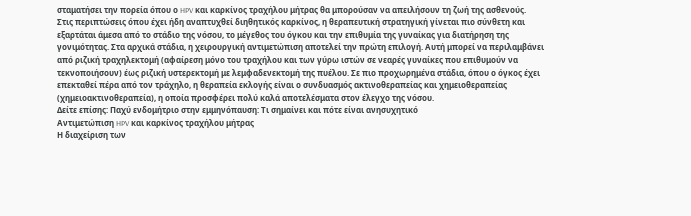σταματήσει την πορεία όπου ο HPV και καρκίνος τραχήλου μήτρας θα μπορούσαν να απειλήσουν τη ζωή της ασθενούς.
Στις περιπτώσεις όπου έχει ήδη αναπτυχθεί διηθητικός καρκίνος, η θεραπευτική στρατηγική γίνεται πιο σύνθετη και εξαρτάται άμεσα από το στάδιο της νόσου, το μέγεθος του όγκου και την επιθυμία της γυναίκας για διατήρηση της γονιμότητας. Στα αρχικά στάδια, η χειρουργική αντιμετώπιση αποτελεί την πρώτη επιλογή. Αυτή μπορεί να περιλαμβάνει από ριζική τραχηλεκτομή (αφαίρεση μόνο του τραχήλου και των γύρω ιστών σε νεαρές γυναίκες που επιθυμούν να τεκνοποιήσουν) έως ριζική υστερεκτομή με λεμφαδενεκτομή της πυέλου. Σε πιο προχωρημένα στάδια, όπου ο όγκος έχει επεκταθεί πέρα από τον τράχηλο, η θεραπεία εκλογής είναι ο συνδυασμός ακτινοθεραπείας και χημειοθεραπείας (χημειοακτινοθεραπεία), η οποία προσφέρει πολύ καλά αποτελέσματα στον έλεγχο της νόσου.
Δείτε επίσης: Παχύ ενδομήτριο στην εμμηνόπαυση: Τι σημαίνει και πότε είναι ανησυχητικό
Αντιμετώπιση HPV και καρκίνος τραχήλου μήτρας
Η διαχείριση των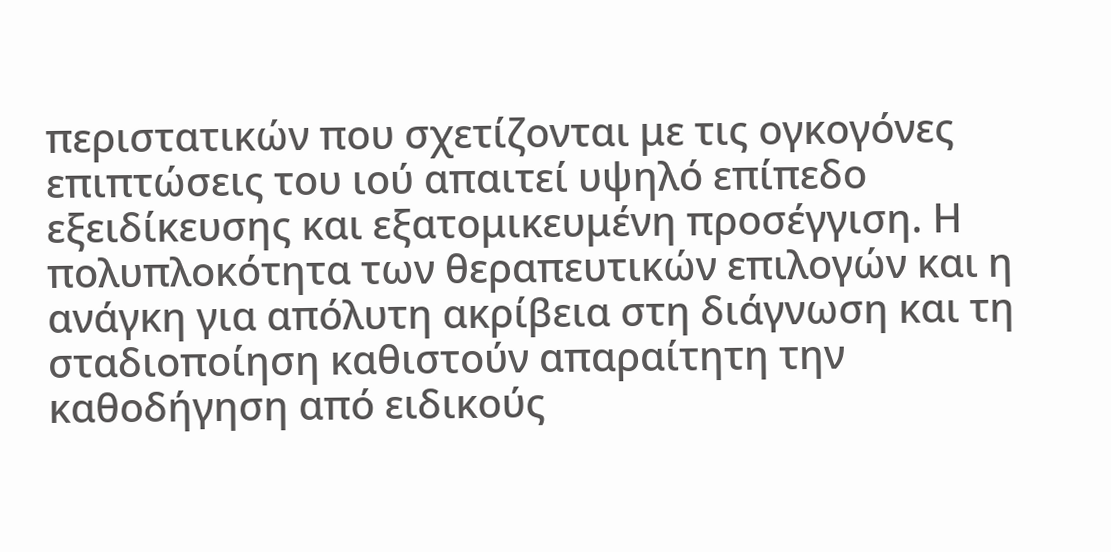περιστατικών που σχετίζονται με τις ογκογόνες επιπτώσεις του ιού απαιτεί υψηλό επίπεδο εξειδίκευσης και εξατομικευμένη προσέγγιση. Η πολυπλοκότητα των θεραπευτικών επιλογών και η ανάγκη για απόλυτη ακρίβεια στη διάγνωση και τη σταδιοποίηση καθιστούν απαραίτητη την καθοδήγηση από ειδικούς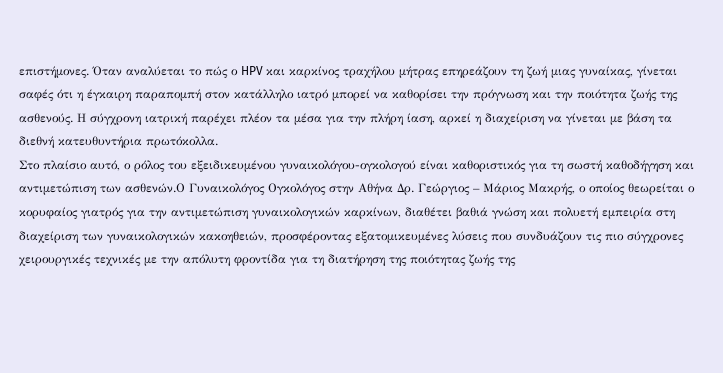επιστήμονες. Όταν αναλύεται το πώς ο HPV και καρκίνος τραχήλου μήτρας επηρεάζουν τη ζωή μιας γυναίκας, γίνεται σαφές ότι η έγκαιρη παραπομπή στον κατάλληλο ιατρό μπορεί να καθορίσει την πρόγνωση και την ποιότητα ζωής της ασθενούς. Η σύγχρονη ιατρική παρέχει πλέον τα μέσα για την πλήρη ίαση, αρκεί η διαχείριση να γίνεται με βάση τα διεθνή κατευθυντήρια πρωτόκολλα.
Στο πλαίσιο αυτό, ο ρόλος του εξειδικευμένου γυναικολόγου-ογκολογού είναι καθοριστικός για τη σωστή καθοδήγηση και αντιμετώπιση των ασθενών.Ο Γυναικολόγος Ογκολόγος στην Αθήνα Δρ. Γεώργιος – Μάριος Μακρής, ο οποίος θεωρείται ο κορυφαίος γιατρός για την αντιμετώπιση γυναικολογικών καρκίνων, διαθέτει βαθιά γνώση και πολυετή εμπειρία στη διαχείριση των γυναικολογικών κακοηθειών, προσφέροντας εξατομικευμένες λύσεις που συνδυάζουν τις πιο σύγχρονες χειρουργικές τεχνικές με την απόλυτη φροντίδα για τη διατήρηση της ποιότητας ζωής της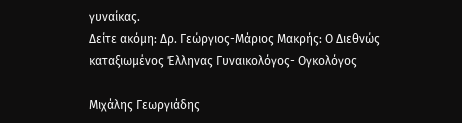γυναίκας.
Δείτε ακόμη: Δρ. Γεώργιος-Μάριος Μακρής: Ο Διεθνώς καταξιωμένος Έλληνας Γυναικολόγος- Ογκολόγος

Μιχάλης Γεωργιάδης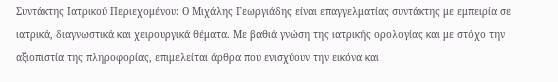Συντάκτης Ιατρικού Περιεχομένου: Ο Μιχάλης Γεωργιάδης είναι επαγγελματίας συντάκτης με εμπειρία σε ιατρικά, διαγνωστικά και χειρουργικά θέματα. Με βαθιά γνώση της ιατρικής ορολογίας και με στόχο την αξιοπιστία της πληροφορίας, επιμελείται άρθρα που ενισχύουν την εικόνα και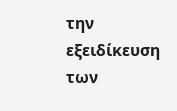την εξειδίκευση των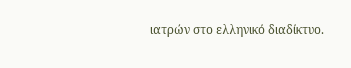ιατρών στο ελληνικό διαδίκτυο.